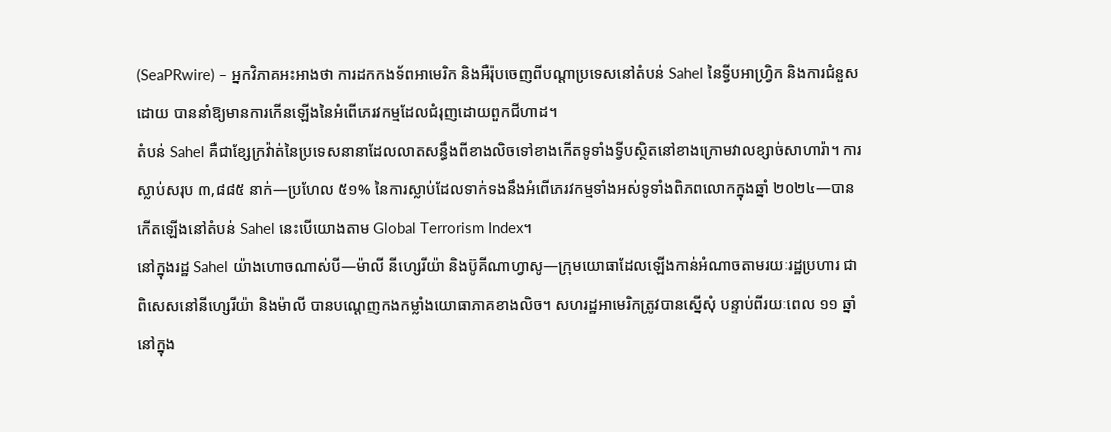(SeaPRwire) – អ្នកវិភាគអះអាងថា ការដកកងទ័ពអាមេរិក និងអឺរ៉ុបចេញពីបណ្ដាប្រទេសនៅតំបន់ Sahel នៃទ្វីបអាហ្វ្រិក និងការជំនួសដោយ បាននាំឱ្យមានការកើនឡើងនៃអំពើភេរវកម្មដែលជំរុញដោយពួកជីហាដ។
តំបន់ Sahel គឺជាខ្សែក្រវ៉ាត់នៃប្រទេសនានាដែលលាតសន្ធឹងពីខាងលិចទៅខាងកើតទូទាំងទ្វីបស្ថិតនៅខាងក្រោមវាលខ្សាច់សាហារ៉ា។ ការស្លាប់សរុប ៣,៨៨៥ នាក់—ប្រហែល ៥១% នៃការស្លាប់ដែលទាក់ទងនឹងអំពើភេរវកម្មទាំងអស់ទូទាំងពិភពលោកក្នុងឆ្នាំ ២០២៤—បានកើតឡើងនៅតំបន់ Sahel នេះបើយោងតាម Global Terrorism Index។
នៅក្នុងរដ្ឋ Sahel យ៉ាងហោចណាស់បី—ម៉ាលី នីហ្សេរីយ៉ា និងប៊ូគីណាហ្វាសូ—ក្រុមយោធាដែលឡើងកាន់អំណាចតាមរយៈរដ្ឋប្រហារ ជាពិសេសនៅនីហ្សេរីយ៉ា និងម៉ាលី បានបណ្តេញកងកម្លាំងយោធាភាគខាងលិច។ សហរដ្ឋអាមេរិកត្រូវបានស្នើសុំ បន្ទាប់ពីរយៈពេល ១១ ឆ្នាំនៅក្នុង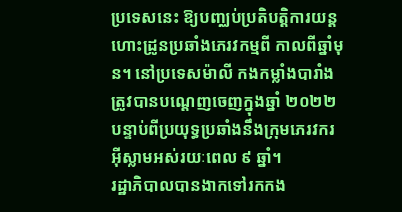ប្រទេសនេះ ឱ្យបញ្ឈប់ប្រតិបត្តិការយន្តហោះដ្រូនប្រឆាំងភេរវកម្មពី កាលពីឆ្នាំមុន។ នៅប្រទេសម៉ាលី កងកម្លាំងបារាំងត្រូវបានបណ្តេញចេញក្នុងឆ្នាំ ២០២២ បន្ទាប់ពីប្រយុទ្ធប្រឆាំងនឹងក្រុមភេរវករអ៊ីស្លាមអស់រយៈពេល ៩ ឆ្នាំ។
រដ្ឋាភិបាលបានងាកទៅរកកង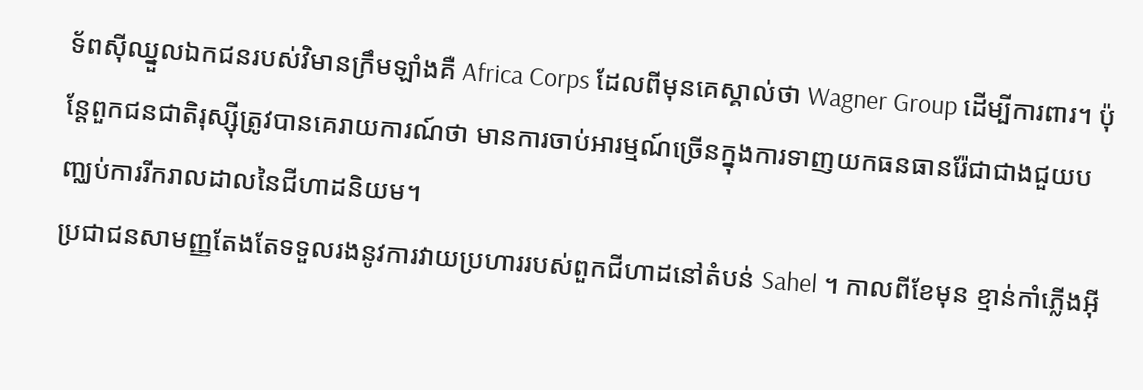ទ័ពស៊ីឈ្នួលឯកជនរបស់វិមានក្រឹមឡាំងគឺ Africa Corps ដែលពីមុនគេស្គាល់ថា Wagner Group ដើម្បីការពារ។ ប៉ុន្តែពួកជនជាតិរុស្ស៊ីត្រូវបានគេរាយការណ៍ថា មានការចាប់អារម្មណ៍ច្រើនក្នុងការទាញយកធនធានរ៉ែជាជាងជួយបញ្ឈប់ការរីករាលដាលនៃជីហាដនិយម។
ប្រជាជនសាមញ្ញតែងតែទទួលរងនូវការវាយប្រហាររបស់ពួកជីហាដនៅតំបន់ Sahel ។ កាលពីខែមុន ខ្មាន់កាំភ្លើងអ៊ី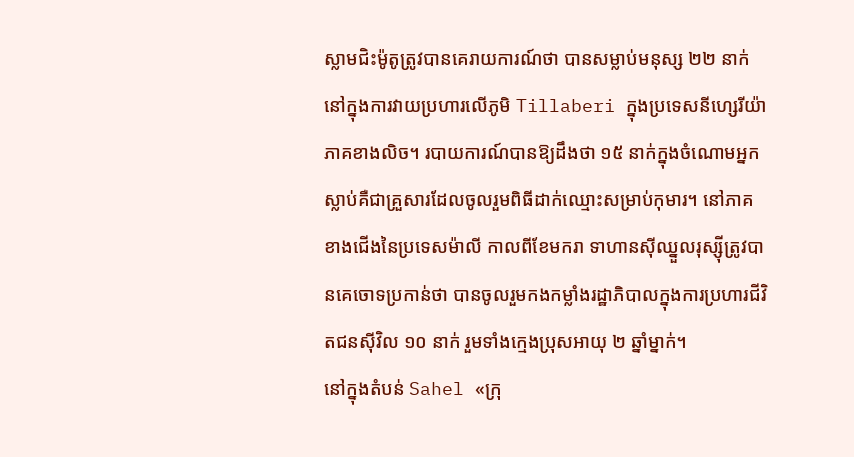ស្លាមជិះម៉ូតូត្រូវបានគេរាយការណ៍ថា បានសម្លាប់មនុស្ស ២២ នាក់នៅក្នុងការវាយប្រហារលើភូមិ Tillaberi ក្នុងប្រទេសនីហ្សេរីយ៉ាភាគខាងលិច។ របាយការណ៍បានឱ្យដឹងថា ១៥ នាក់ក្នុងចំណោមអ្នកស្លាប់គឺជាគ្រួសារដែលចូលរួមពិធីដាក់ឈ្មោះសម្រាប់កុមារ។ នៅភាគខាងជើងនៃប្រទេសម៉ាលី កាលពីខែមករា ទាហានស៊ីឈ្នួលរុស្ស៊ីត្រូវបានគេចោទប្រកាន់ថា បានចូលរួមកងកម្លាំងរដ្ឋាភិបាលក្នុងការប្រហារជីវិតជនស៊ីវិល ១០ នាក់ រួមទាំងក្មេងប្រុសអាយុ ២ ឆ្នាំម្នាក់។
នៅក្នុងតំបន់ Sahel «ក្រុ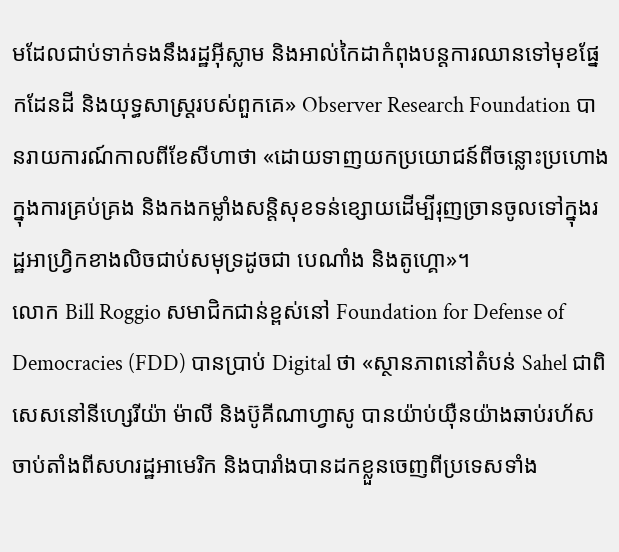មដែលជាប់ទាក់ទងនឹងរដ្ឋអ៊ីស្លាម និងអាល់កៃដាកំពុងបន្តការឈានទៅមុខផ្នែកដែនដី និងយុទ្ធសាស្ត្ររបស់ពួកគេ» Observer Research Foundation បានរាយការណ៍កាលពីខែសីហាថា «ដោយទាញយកប្រយោជន៍ពីចន្លោះប្រហោងក្នុងការគ្រប់គ្រង និងកងកម្លាំងសន្តិសុខទន់ខ្សោយដើម្បីរុញច្រានចូលទៅក្នុងរដ្ឋអាហ្វ្រិកខាងលិចជាប់សមុទ្រដូចជា បេណាំង និងតូហ្គោ»។
លោក Bill Roggio សមាជិកជាន់ខ្ពស់នៅ Foundation for Defense of Democracies (FDD) បានប្រាប់ Digital ថា «ស្ថានភាពនៅតំបន់ Sahel ជាពិសេសនៅនីហ្សេរីយ៉ា ម៉ាលី និងប៊ូគីណាហ្វាសូ បានយ៉ាប់យ៉ឺនយ៉ាងឆាប់រហ័សចាប់តាំងពីសហរដ្ឋអាមេរិក និងបារាំងបានដកខ្លួនចេញពីប្រទេសទាំង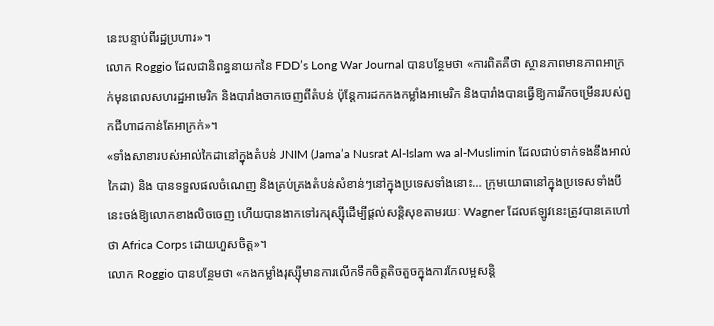នេះបន្ទាប់ពីរដ្ឋប្រហារ»។
លោក Roggio ដែលជានិពន្ធនាយកនៃ FDD’s Long War Journal បានបន្ថែមថា «ការពិតគឺថា ស្ថានភាពមានភាពអាក្រក់មុនពេលសហរដ្ឋអាមេរិក និងបារាំងចាកចេញពីតំបន់ ប៉ុន្តែការដកកងកម្លាំងអាមេរិក និងបារាំងបានធ្វើឱ្យការរីកចម្រើនរបស់ពួកជីហាដកាន់តែអាក្រក់»។
«ទាំងសាខារបស់អាល់កៃដានៅក្នុងតំបន់ JNIM (Jama’a Nusrat Al-Islam wa al-Muslimin ដែលជាប់ទាក់ទងនឹងអាល់កៃដា) និង បានទទួលផលចំណេញ និងគ្រប់គ្រងតំបន់សំខាន់ៗនៅក្នុងប្រទេសទាំងនោះ… ក្រុមយោធានៅក្នុងប្រទេសទាំងបីនេះចង់ឱ្យលោកខាងលិចចេញ ហើយបានងាកទៅរករុស្ស៊ីដើម្បីផ្តល់សន្តិសុខតាមរយៈ Wagner ដែលឥឡូវនេះត្រូវបានគេហៅថា Africa Corps ដោយហួសចិត្ត»។
លោក Roggio បានបន្ថែមថា «កងកម្លាំងរុស្ស៊ីមានការលើកទឹកចិត្តតិចតួចក្នុងការកែលម្អសន្តិ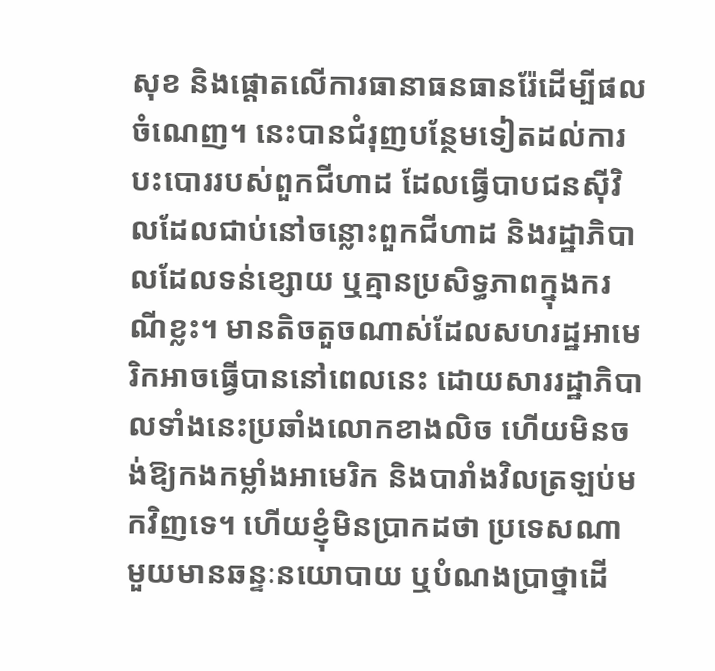សុខ និងផ្តោតលើការធានាធនធានរ៉ែដើម្បីផលចំណេញ។ នេះបានជំរុញបន្ថែមទៀតដល់ការបះបោររបស់ពួកជីហាដ ដែលធ្វើបាបជនស៊ីវិលដែលជាប់នៅចន្លោះពួកជីហាដ និងរដ្ឋាភិបាលដែលទន់ខ្សោយ ឬគ្មានប្រសិទ្ធភាពក្នុងករណីខ្លះ។ មានតិចតួចណាស់ដែលសហរដ្ឋអាមេរិកអាចធ្វើបាននៅពេលនេះ ដោយសាររដ្ឋាភិបាលទាំងនេះប្រឆាំងលោកខាងលិច ហើយមិនចង់ឱ្យកងកម្លាំងអាមេរិក និងបារាំងវិលត្រឡប់មកវិញទេ។ ហើយខ្ញុំមិនប្រាកដថា ប្រទេសណាមួយមានឆន្ទៈនយោបាយ ឬបំណងប្រាថ្នាដើ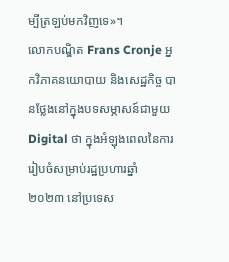ម្បីត្រឡប់មកវិញទេ»។
លោកបណ្ឌិត Frans Cronje អ្នកវិភាគនយោបាយ និងសេដ្ឋកិច្ច បានថ្លែងនៅក្នុងបទសម្ភាសន៍ជាមួយ Digital ថា ក្នុងអំឡុងពេលនៃការរៀបចំសម្រាប់រដ្ឋប្រហារឆ្នាំ ២០២៣ នៅប្រទេស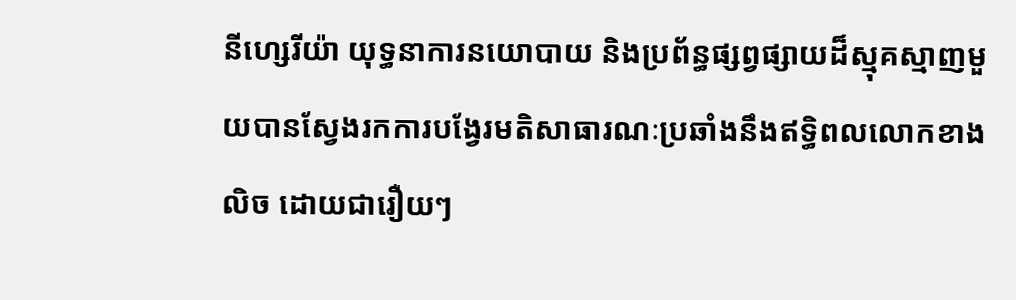នីហ្សេរីយ៉ា យុទ្ធនាការនយោបាយ និងប្រព័ន្ធផ្សព្វផ្សាយដ៏ស្មុគស្មាញមួយបានស្វែងរកការបង្វែរមតិសាធារណៈប្រឆាំងនឹងឥទ្ធិពលលោកខាងលិច ដោយជារឿយៗ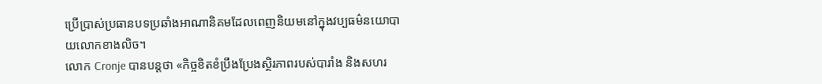ប្រើប្រាស់ប្រធានបទប្រឆាំងអាណានិគមដែលពេញនិយមនៅក្នុងវប្បធម៌នយោបាយលោកខាងលិច។
លោក Cronje បានបន្តថា «កិច្ចខិតខំប្រឹងប្រែងស្ថិរភាពរបស់បារាំង និងសហរ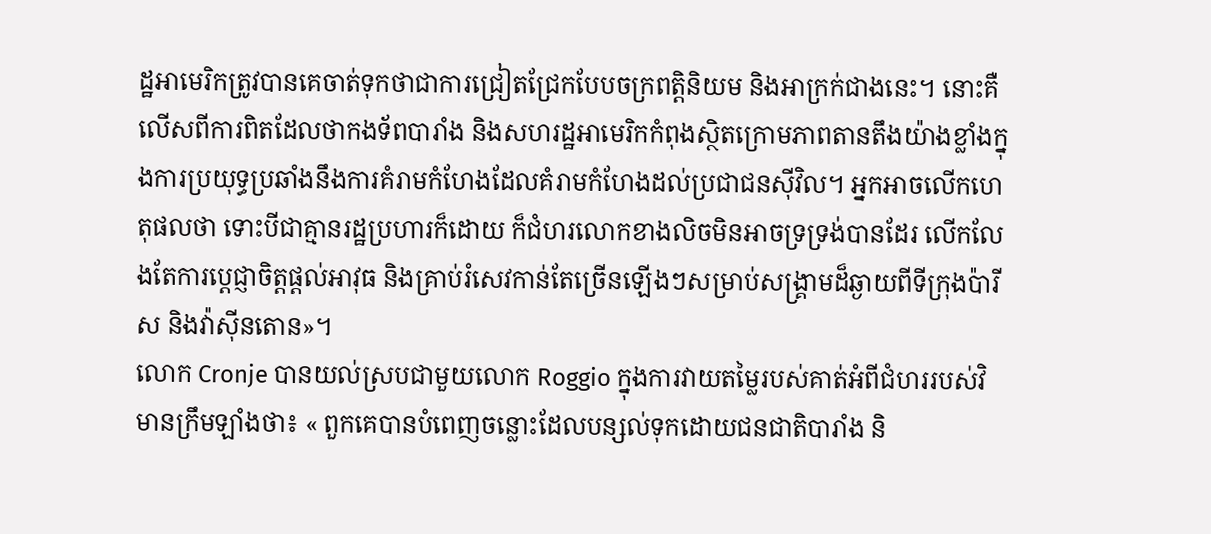ដ្ឋអាមេរិកត្រូវបានគេចាត់ទុកថាជាការជ្រៀតជ្រែកបែបចក្រពត្តិនិយម និងអាក្រក់ជាងនេះ។ នោះគឺលើសពីការពិតដែលថាកងទ័ពបារាំង និងសហរដ្ឋអាមេរិកកំពុងស្ថិតក្រោមភាពតានតឹងយ៉ាងខ្លាំងក្នុងការប្រយុទ្ធប្រឆាំងនឹងការគំរាមកំហែងដែលគំរាមកំហែងដល់ប្រជាជនស៊ីវិល។ អ្នកអាចលើកហេតុផលថា ទោះបីជាគ្មានរដ្ឋប្រហារក៏ដោយ ក៏ជំហរលោកខាងលិចមិនអាចទ្រទ្រង់បានដែរ លើកលែងតែការប្តេជ្ញាចិត្តផ្តល់អាវុធ និងគ្រាប់រំសេវកាន់តែច្រើនឡើងៗសម្រាប់សង្គ្រាមដ៏ឆ្ងាយពីទីក្រុងប៉ារីស និងវ៉ាស៊ីនតោន»។
លោក Cronje បានយល់ស្របជាមួយលោក Roggio ក្នុងការវាយតម្លៃរបស់គាត់អំពីជំហររបស់វិមានក្រឹមឡាំងថា៖ « ពួកគេបានបំពេញចន្លោះដែលបន្សល់ទុកដោយជនជាតិបារាំង និ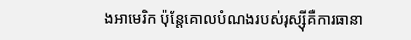ងអាមេរិក ប៉ុន្តែគោលបំណងរបស់រុស្ស៊ីគឺការធានា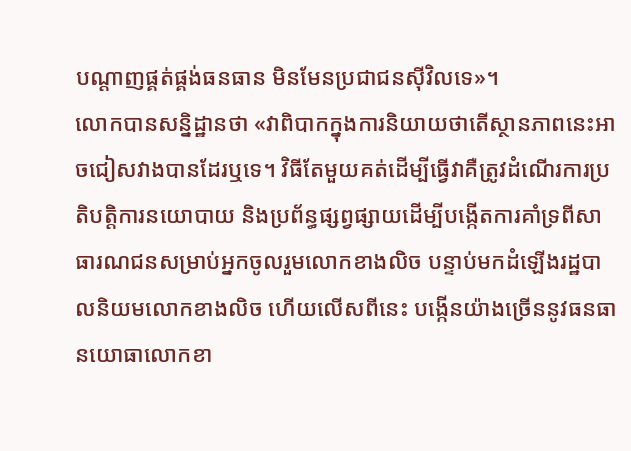បណ្ដាញផ្គត់ផ្គង់ធនធាន មិនមែនប្រជាជនស៊ីវិលទេ»។
លោកបានសន្និដ្ឋានថា «វាពិបាកក្នុងការនិយាយថាតើស្ថានភាពនេះអាចជៀសវាងបានដែរឬទេ។ វិធីតែមួយគត់ដើម្បីធ្វើវាគឺត្រូវដំណើរការប្រតិបត្តិការនយោបាយ និងប្រព័ន្ធផ្សព្វផ្សាយដើម្បីបង្កើតការគាំទ្រពីសាធារណជនសម្រាប់អ្នកចូលរួមលោកខាងលិច បន្ទាប់មកដំឡើងរដ្ឋបាលនិយមលោកខាងលិច ហើយលើសពីនេះ បង្កើនយ៉ាងច្រើននូវធនធានយោធាលោកខា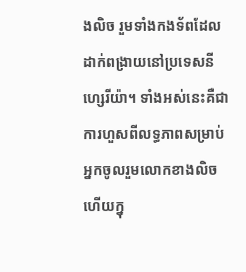ងលិច រួមទាំងកងទ័ពដែលដាក់ពង្រាយនៅប្រទេសនីហ្សេរីយ៉ា។ ទាំងអស់នេះគឺជាការហួសពីលទ្ធភាពសម្រាប់អ្នកចូលរួមលោកខាងលិច ហើយក្នុ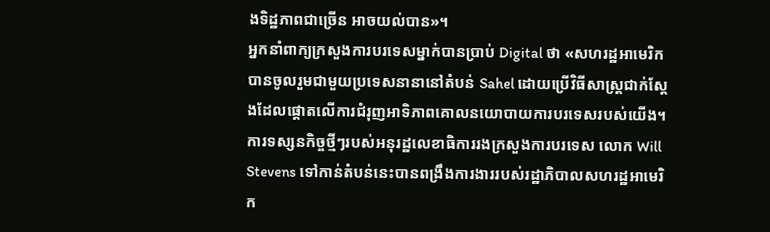ងទិដ្ឋភាពជាច្រើន អាចយល់បាន»។
អ្នកនាំពាក្យក្រសួងការបរទេសម្នាក់បានប្រាប់ Digital ថា «សហរដ្ឋអាមេរិកបានចូលរួមជាមួយប្រទេសនានានៅតំបន់ Sahel ដោយប្រើវិធីសាស្រ្តជាក់ស្តែងដែលផ្តោតលើការជំរុញអាទិភាពគោលនយោបាយការបរទេសរបស់យើង។ ការទស្សនកិច្ចថ្មីៗរបស់អនុរដ្ឋលេខាធិការរងក្រសួងការបរទេស លោក Will Stevens ទៅកាន់តំបន់នេះបានពង្រឹងការងាររបស់រដ្ឋាភិបាលសហរដ្ឋអាមេរិក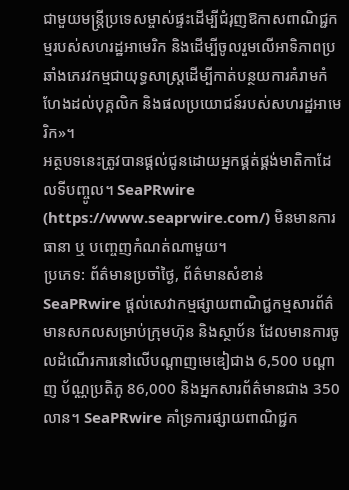ជាមួយមន្ត្រីប្រទេសម្ចាស់ផ្ទះដើម្បីជំរុញឱកាសពាណិជ្ជកម្មរបស់សហរដ្ឋអាមេរិក និងដើម្បីចូលរួមលើអាទិភាពប្រឆាំងភេរវកម្មជាយុទ្ធសាស្ត្រដើម្បីកាត់បន្ថយការគំរាមកំហែងដល់បុគ្គលិក និងផលប្រយោជន៍របស់សហរដ្ឋអាមេរិក»។
អត្ថបទនេះត្រូវបានផ្តល់ជូនដោយអ្នកផ្គត់ផ្គង់មាតិកាដែលទីបញ្ចូល។ SeaPRwire (https://www.seaprwire.com/) មិនមានការធានា ឬ បញ្ចេញកំណត់ណាមួយ។
ប្រភេទ: ព័ត៌មានប្រចាំថ្ងៃ, ព័ត៌មានសំខាន់
SeaPRwire ផ្តល់សេវាកម្មផ្សាយពាណិជ្ជកម្មសារព័ត៌មានសកលសម្រាប់ក្រុមហ៊ុន និងស្ថាប័ន ដែលមានការចូលដំណើរការនៅលើបណ្ដាញមេឌៀជាង 6,500 បណ្ដាញ ប័ណ្ណប្រតិភូ 86,000 និងអ្នកសារព័ត៌មានជាង 350 លាន។ SeaPRwire គាំទ្រការផ្សាយពាណិជ្ជក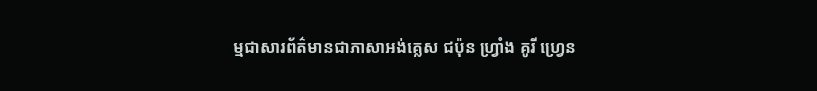ម្មជាសារព័ត៌មានជាភាសាអង់គ្លេស ជប៉ុន ហ្រ្វាំង គូរី ហ្វ្រេន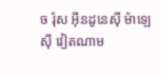ច រ៉ុស អ៊ីនដូនេស៊ី ម៉ាឡេស៊ី វៀតណាម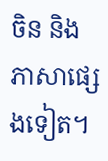ចិន និងភាសាផ្សេងទៀត។